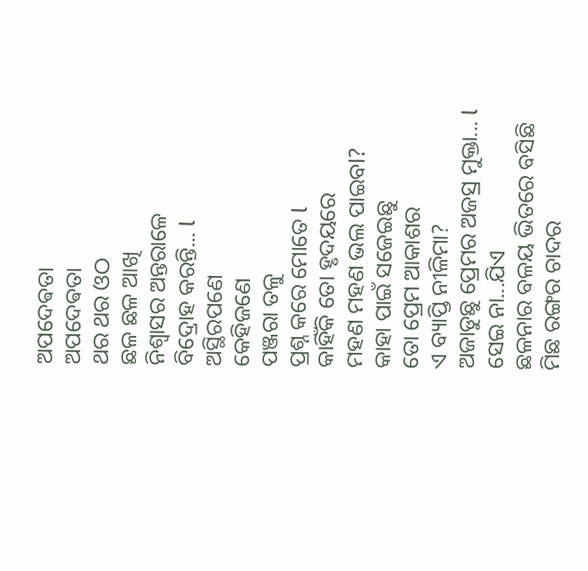ଅପଦେଵତା
ଅପଦେଵତା
ଥର ଥର ଓଠ
ଛଳ ଛଳ ଆଖି
ନିଶ୍ୱାସର ଅନ୍ତରାଳେ
ବିଦ୍ରୋହ କରନ୍ତି... l
ଅସ୍ଥିରପଣେ
କେହିଜଣେ
ପଞ୍ଜରା ତଳୁ
ପ୍ରଶ୍ନ କରେ ମୋତେ l
କାହିଁକି ତୋ ହୃଦୟରେ
ମହଣ ମହଣ ଭଲ ପାଇବl?
କାହା ପାଇଁ ସଜେଇଛୁ
ତୋ ପ୍ରେମ ଆକାଶର
ଏ ବ୍ୟାପ୍ତି ନୀଳିମା?
ଅଜାଡୁଛୁ ପ୍ରେମର ଅଜସ୍ର ମୁକ୍ତା... l
ସେଇ ନା...ଯିଏ
ଛଳନାର ବଳୟ ଭିତରେ ବସିଛି
ମିଛ ରଙ୍ଗର ଚାଦର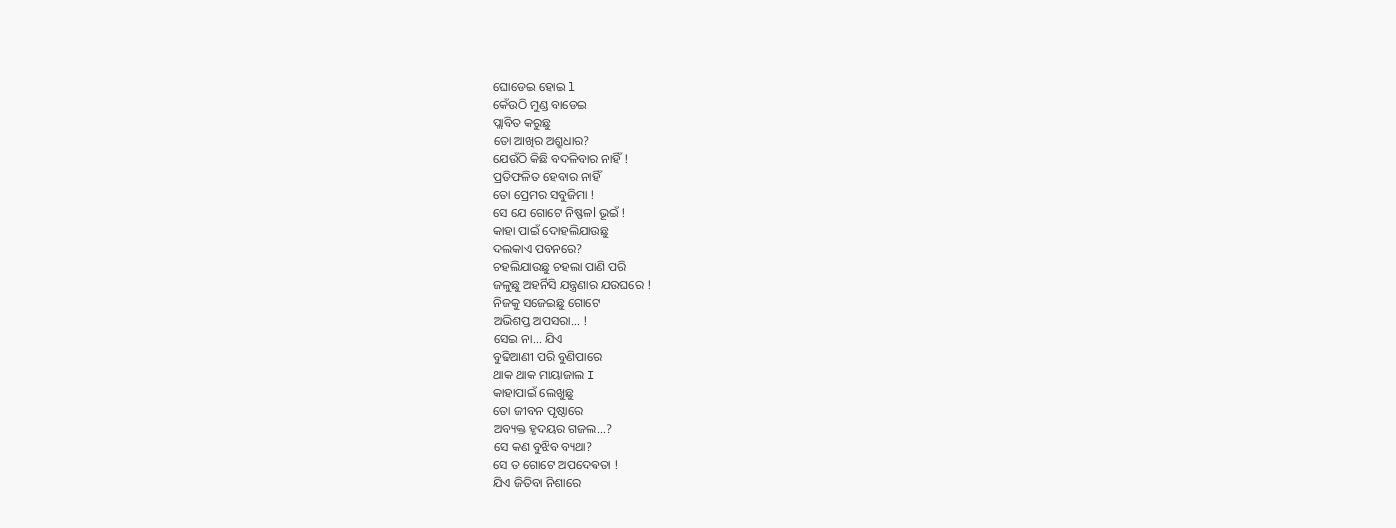ଘୋଡେଇ ହୋଇ l
କେଁଉଠି ମୁଣ୍ଡ ବାଡେଇ
ପ୍ଲାବିତ କରୁଛୁ
ତୋ ଆଖିର ଅଶ୍ରୁଧାର?
ଯେଉଁଠି କିଛି ବଦଳିବାର ନାହିଁ !
ପ୍ରତିଫଳିତ ହେବାର ନାହିଁ
ତୋ ପ୍ରେମର ସବୁଜିମା !
ସେ ଯେ ଗୋଟେ ନିଷ୍ଫଳl ଭୂଇଁ !
କାହା ପାଇଁ ଦୋହଲିଯାଉଛୁ
ଦଲକାଏ ପବନରେ?
ଚହଲିଯାଉଛୁ ଚହଲା ପାଣି ପରି
ଜଳୁଛୁ ଅହର୍ନିସି ଯନ୍ତ୍ରଣାର ଯଉଘରେ !
ନିଜକୁ ସଜେଇଛୁ ଗୋଟେ
ଅଭିଶପ୍ତ ଅପସରା... !
ସେଇ ନା... ଯିଏ
ବୁଢିଆଣୀ ପରି ବୁଣିପାରେ
ଥାକ ଥାକ ମାୟାଜାଲ I
କାହାପାଇଁ ଲେଖୁଛୁ
ତୋ ଜୀବନ ପୃଷ୍ଠାରେ
ଅବ୍ୟକ୍ତ ହୃଦୟର ଗଜଲ...?
ସେ କଣ ବୁଝିବ ବ୍ୟଥା?
ସେ ତ ଗୋଟେ ଅପଦେଵତା !
ଯିଏ ଜିତିବା ନିଶାରେ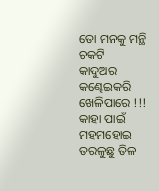ତୋ ମନକୁ ମନ୍ଥି ଚକଟି
କାଦୁଅର କଣ୍ଢେଇକରି
ଖେଳିପାରେ !!!
କାହା ପାଇଁ ମହମହୋଇ
ତରଳୁଛୁ ତିଳ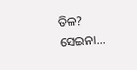ତିଳ?
ସେଇନା...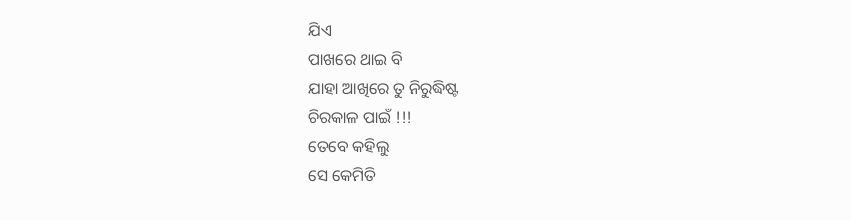ଯିଏ
ପାଖରେ ଥାଇ ବି
ଯାହା ଆଖିରେ ତୁ ନିରୁଦ୍ଧିଷ୍ଟ
ଚିରକାଳ ପାଇଁ !!!
ତେବେ କହିଲୁ
ସେ କେମିତି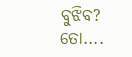ବୁଝିବ?
ତୋ....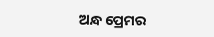ଅନ୍ଧ ପ୍ରେମର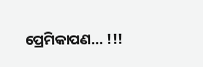ପ୍ରେମିକାପଣ... !!!